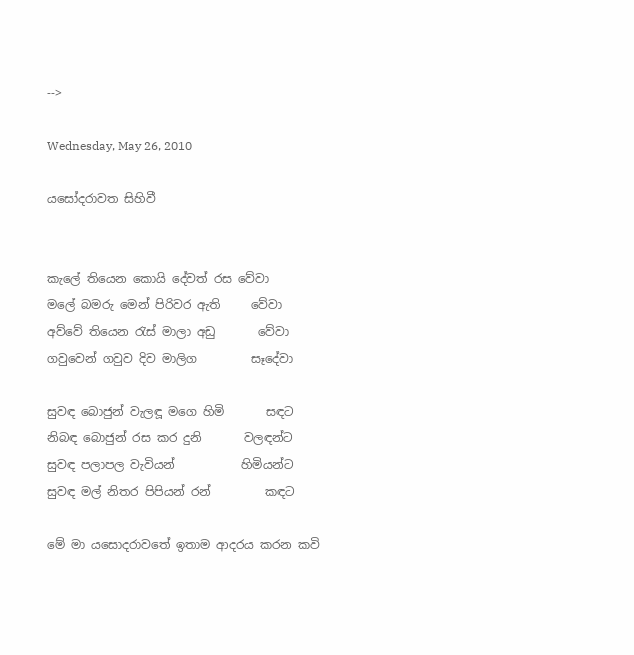-->

Wednesday, May 26, 2010

යසෝදරාවත සිහිවී


කැලේ තියෙන කොයි දේවත් රස වේවා
මලේ බමරු මෙන් පිරිවර ඇති     වේවා
අව්වේ තියෙන ‍රැස් මාලා අඩු       වේවා
ගවුවෙන් ගවුව දිව මාලිග         සෑදේවා

සුවඳ බොජුන් වැලඳූ මගෙ හිමි       සඳට
නිබඳ බොජුන් රස කර දුනි       වලඳන්ට
සුවඳ පලාපල වැවියන්           හිමියන්ට
සුවඳ මල් නිතර පිපියන් රන්         කඳට

මේ මා යසොදරාවතේ ඉතාම ආදරය කරන කවි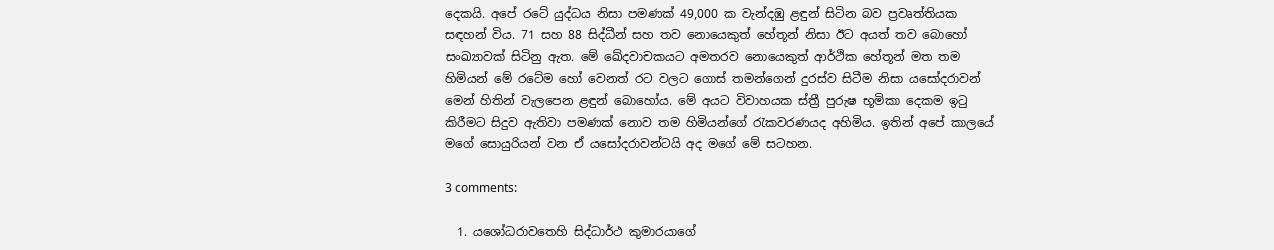දෙකයි. අපේ රටේ යුද්ධය නිසා පමණක් 49,000 ක වැන්දඹු ළඳුන් සිටින බව ප්‍රවෘත්තියක සඳහන් විය. 71 සහ 88 සිද්ධීන් සහ තව නොයෙකුත් හේතූන් නිසා ඊට අයත් තව බොහෝ සංඛ්‍යාවක් සිටිනු ඇත. මේ ඛේදවාචකයට අමතරව නොයෙකුත් ආර්ථික හේතූන් මත තම හිමියන් මේ රටේම හෝ වෙනත් රට වලට ගොස් තමන්ගෙන් දුරස්ව සිටීම නිසා යසෝදරාවන් මෙන් හිතින් වැලපෙන ළඳුන් බොහෝය. මේ අයට විවාහයක ස්ත්‍රී පුරුෂ භූමිකා දෙකම ඉ‍ටු කිරීමට සිදුව ඇතිවා පමණක් නොව තම හිමියන්ගේ ‍රැකවරණයද අහිමිය. ඉතින් අපේ කාලයේ මගේ සොයුරියන් වන ඒ යසෝදරාවන්ටයි අද මගේ මේ සටහන.

3 comments:

  1. යශෝධරාවතෙහි සිද්ධාර්ථ කුමාරයාගේ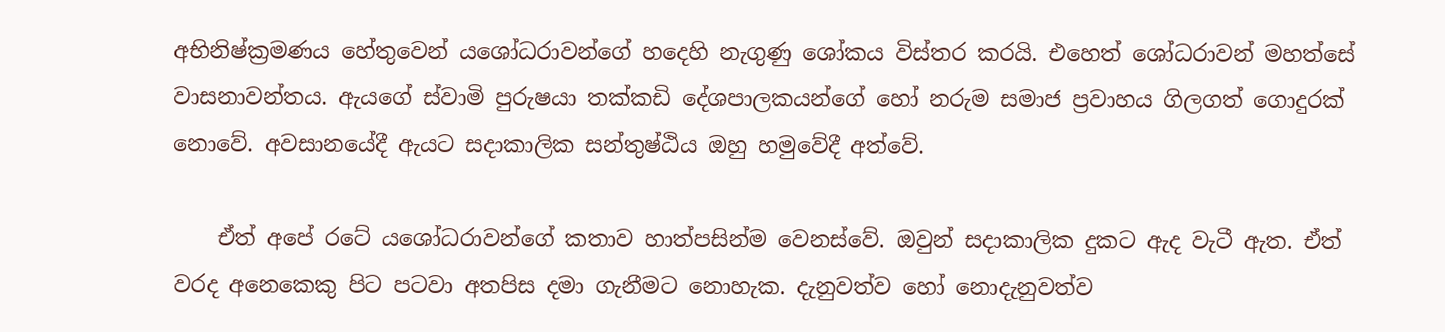අභිනිෂ්ක්‍රමණය හේතුවෙන් යශෝධරාවන්ගේ හදෙහි නැගුණු ශෝකය විස්තර කරයි. එහෙත් ශෝධරාවන් මහත්සේ වාසනාවන්තය. ඇයගේ ස්වාමි පුරුෂයා තක්කඩි දේශපාලකයන්ගේ හෝ නරුම සමාජ ප්‍රවාහය ගිලගත් ගොදුරක් නොවේ. අවසානයේදී ඇයට සදාකාලික සන්තුෂ්ඨිය ඔහු හමුවේදී අත්වේ.

    ඒත් අපේ රටේ යශෝධරාවන්ගේ කතාව හාත්පසින්ම වෙනස්වේ. ඔවුන්‍ සදාකාලික දුකට ඇද වැටී ඇත. ඒත් වරද අනෙකෙකු පිට පටවා අතපිස දමා ගැනීමට නොහැක. දැනුවත්ව හෝ නොදැනුවත්ව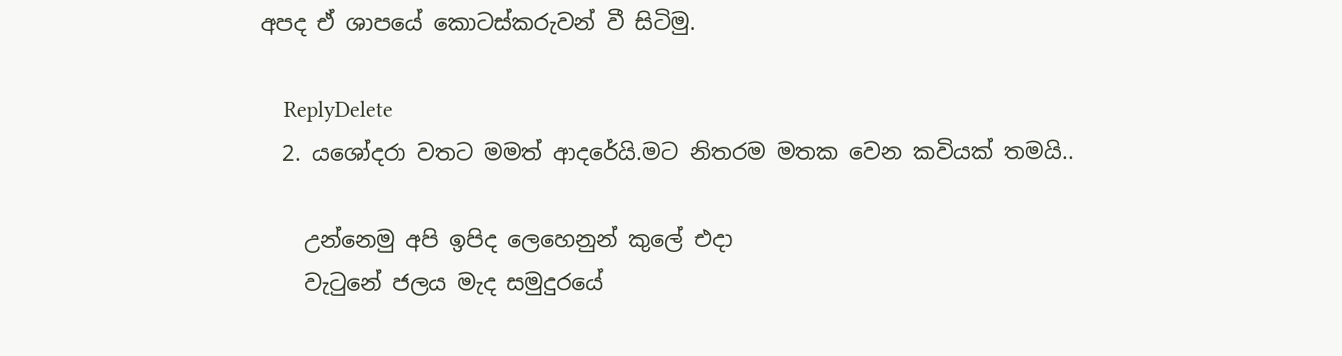අපද ඒ ශාපයේ කොටස්කරුවන් වී සිටිමු.

    ReplyDelete
  2. යශෝදරා වතට මමත් ආදරේයි.මට නිතරම මතක වෙන කවියක් තමයි..

    උන්නෙමු අපි ඉපිද ලෙහෙනුන් කුලේ එදා
    වැටුනේ ජලය මැද සමුදුරයේ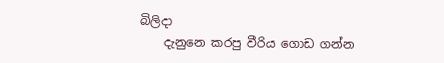බිලිදා
    දැනුනෙ කරපු වීරිය ගොඩ ගන්න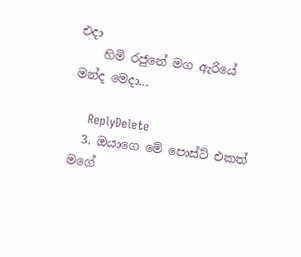එදා
    හිමි රජුනේ මග ඇරියේ මන්ද මෙදා...

    ReplyDelete
  3. ඔයාගෙ මේ පොස්ට් එකත් මගේ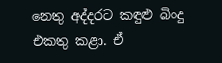නෙතු අද්දරට කඳුළු බිංදු එකතු කළා. ඒ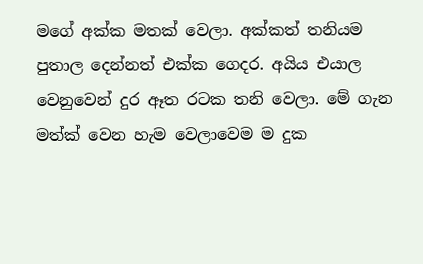මගේ අක්ක මතක් වෙලා. අක්කත් තනියම පුතාල දෙන්නත් එක්ක ගෙදර. අයිය එයාල වෙනුවෙන් දුර ඈත රටක තනි වෙලා. මේ ගැන මත්ක් වෙන හැම වෙලාවෙම ම දුක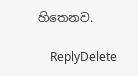හිතෙනව.

    ReplyDelete